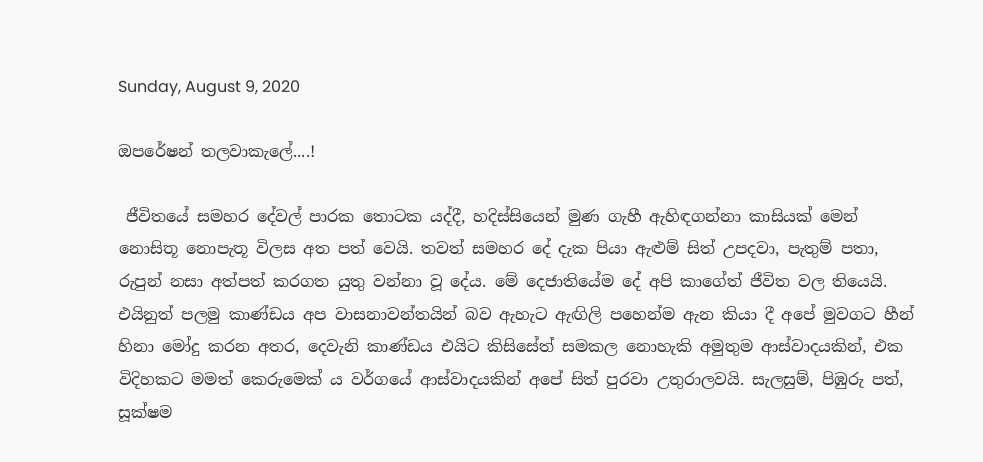Sunday, August 9, 2020

ඔපරේෂන් තලවාකැලේ....!

 ජීවිතයේ සමහර දේවල් පාරක තොටක යද්දී, හදිස්සියෙන් මුණ ගැහී ඇහිඳගන්නා කාසියක් මෙන් නොසිතූ නොපැතූ විලස අත පත් වෙයි. තවත් සමහර දේ දැක පියා ඇළුම් සිත් උපදවා, පැතුම් පතා, රුපුන් නසා අත්පත් කරගත යුතු වන්නා වූ දේය. මේ දෙජාතියේම දේ අපි කාගේත් ජීවිත වල තියෙයි. එයිනුත් පලමු කාණ්ඩය අප වාසනාවන්තයින් බව ඇහැට ඇඟිලි පහෙන්ම ඇන කියා දී අපේ මුවගට හීන් හිනා මෝදු කරන අතර, දෙවැනි කාණ්ඩය එයිට කිසිසේත් සමකල නොහැකි අමුතුම ආස්වාදයකින්, එක විදිහකට මමත් කෙරුමෙක් ය වර්ගයේ ආස්වාදයකින් අප‌ේ සිත් පුරවා උතුරාලවයි. සැලසුම්, පිඹුරු පත්, සූක්ෂම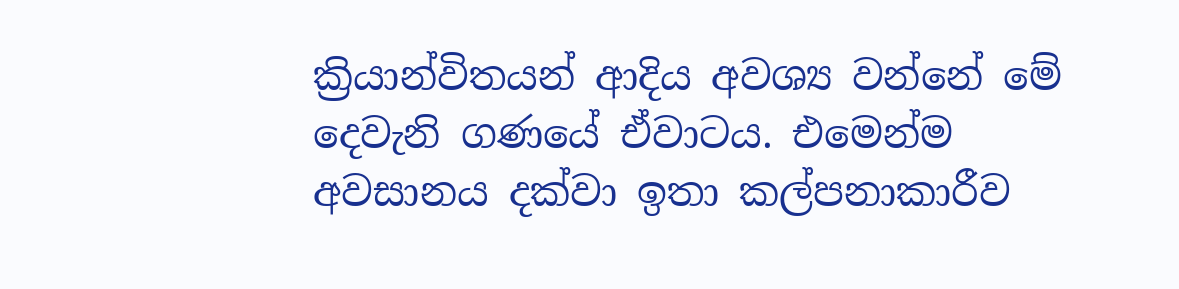ක්‍රියාන්විතයන් ආදිය අවශ්‍ය වන්නේ මේ දෙවැනි ගණයේ ඒවාටය. එමෙන්ම අවසානය දක්වා ඉතා කල්පනාකාරීව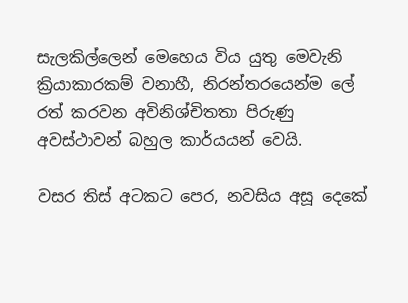සැලකිල්ලෙන් මෙහෙය විය යුතු මෙවැනි ක්‍රියාකාරකම් වනාහී, නිරන්තරයෙන්ම ලේ රත් කරවන අවිනිශ්චිතතා පිරුණු අවස්ථාවන් බහුල කාර්යයන් වෙයි.

වසර තිස් අටකට පෙර, නවසිය අසූ දෙකේ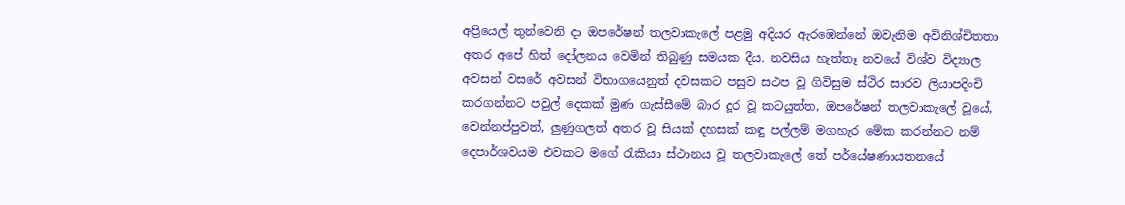අප්‍රියෙල් තුන්වෙනි දා ඔපරේෂන් තලවාකැලේ පළමු අදියර ඇරඹෙන්නේ ඔවැනිම අවිනිශ්චිතතා අතර අපේ හිත් දෝලනය වෙමින් තිබුණු සමයක දීය. නවසිය හැත්තෑ නවයේ විශ්ව විද්‍යාල අවසන් වසරේ අවසන් විභාගයෙනුත් දවසකට පසුව සථප වූ ගිවිසුම ස්ථිර සාරව ලියාපදිංචි කරගන්නට පවුල් දෙකක් මුණ ගැස්සීමේ බාර දූර වූ කටයුත්ත, ඔපරේෂන් තලවාකැලේ වූයේ, වෙන්නප්පුවත්, ලුණුගලත් අතර වූ සියක් දහසක් කඳු පල්ලම් මගහැර මේක කරන්නට නම් දෙපාර්ශවයම එවකට මගේ රැකියා ස්ථානය වූ තලවාකැලේ තේ පර්යේෂණායතනයේ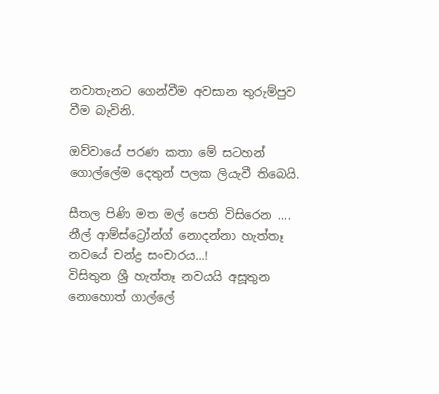නවාතැනට ගෙන්වීම අවසාන තුරුම්පුව වීම බැවිනි.

ඔව්වායේ පරණ කතා මේ සටහන් ගොල්ලේම දෙතුන් පලක ලියැවී තිබෙයි.

සීතල පිණි මත මල් පෙති විසිරෙන ....
නීල් ආම්ස්ට්‍රෝන්ග් නොදන්නා හැත්තෑ නවයේ චන්ද්‍ර සංචාරය...!
විසිතුන ශ්‍රී හැත්තෑ නවයයි අසූතුන නොහොත් ගාල්ලේ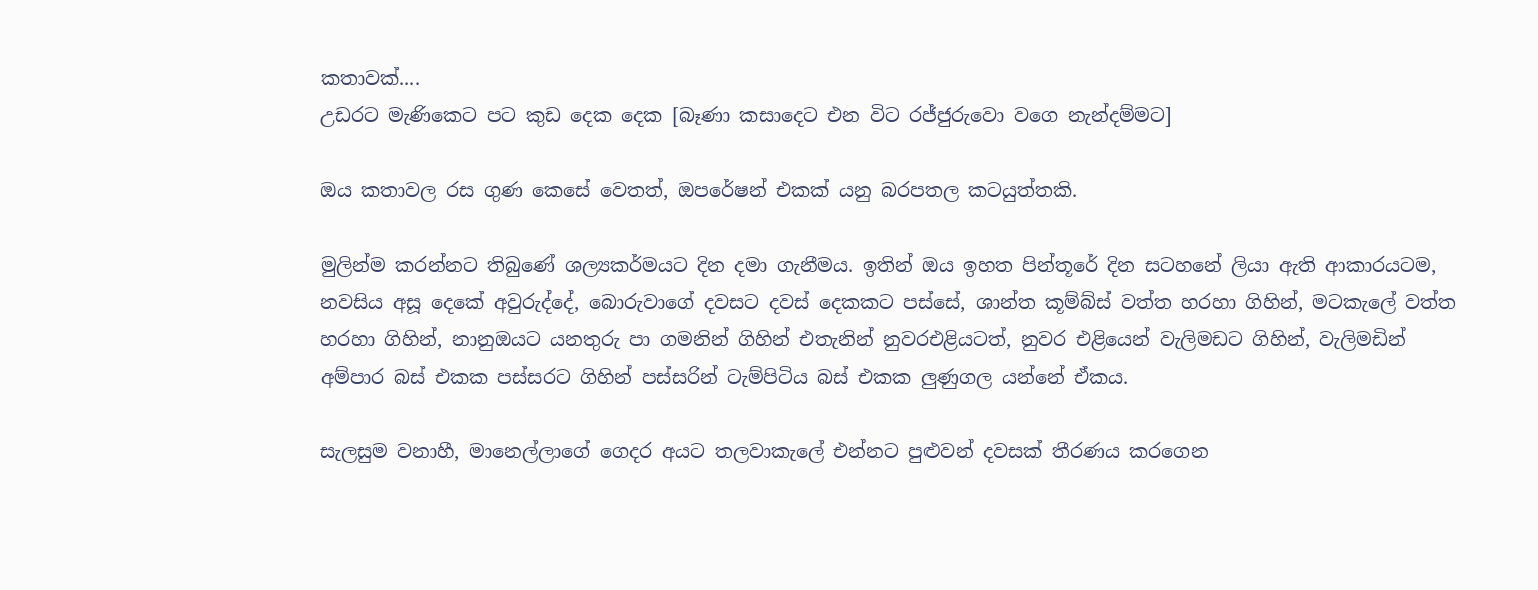කතාවක්....
උඩරට මැණිකෙට පට කුඩ දෙක දෙක [බෑණා කසාදෙට එන විට රජ්ජුරුවො වගෙ නැන්දම්මට]

ඔය කතාවල රස ගුණ කෙසේ වෙතත්, ඔපරේෂන් එකක් යනු බරපතල කටයුත්තකි.

මුලින්ම කරන්නට තිබුණේ ශල්‍යකර්මයට දින දමා ගැනීමය. ඉතින් ඔය ඉහත පින්තූරේ දින සටහනේ ලියා ඇති ආකාරයටම, නවසිය අසූ දෙකේ අවුරුද්දේ, බොරුවාගේ දවසට දවස් දෙකකට පස්සේ, ශාන්ත කූම්බ්ස් වත්ත හරහා ගිහින්, මටකැලේ වත්ත හරහා ගිහින්, නානුඔයට යනතුරු පා ගමනින් ගිහින් එතැනින් නුවරඑළියටත්, නුවර එළියෙන් වැලිමඩට ගිහින්, වැලිමඩින් අම්පාර බස් එකක පස්සරට ගිහින් පස්සරින් ටැම්පිටිය බස් එකක ලුණුගල යන්නේ ඒකය.

සැලසුම වනාහී, මානෙල්ලාගේ ගෙදර අයට තලවාකැලේ එන්නට පුළුවන් දවසක් තීරණය කරගෙන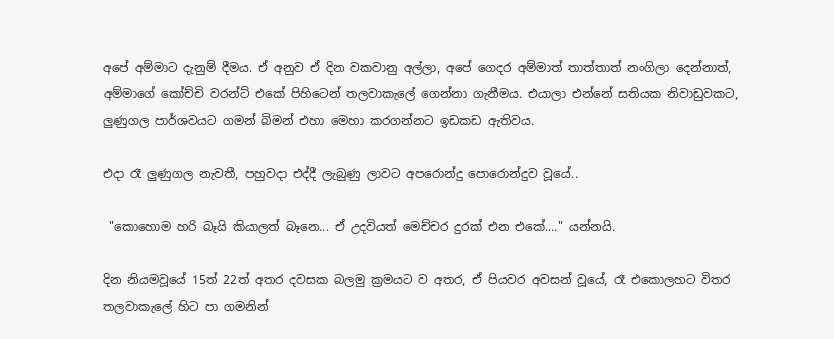අපේ අම්මාට දැනුම් දීමය. ඒ අනුව ඒ දින වකවානු අල්ලා, අපේ ගෙදර අම්මාත් තාත්තාත් නංගිලා දෙන්නාත්, අම්මාගේ කෝච්චි වරන්ට් එකේ පිහිටෙන් තලවාකැලේ ගෙන්නා ගැනීමය. එයාලා එන්නේ සතියක නිවාඩුවකට, ලුණුගල පාර්ශවයට ගමන් බිමන් එහා මෙහා කරගන්නට ඉඩකඩ ඇතිවය.

එදා රෑ ලුණුගල නැවතී, පහුවදා එද්දී ලැබුණු ලාවට අපරොන්දු පොරොන්දුව වූයේ..

 "කොහොම හරි බෑයි කියාලත් බෑනෙ... ඒ උදවියත් මෙච්චර දුරක් එන එකේ...." යන්නයි.

දින නියමවූයේ 15ත් 22ත් අතර දවසක බලමු ක්‍රමයට ව අතර, ඒ පියවර අවසන් වූයේ, රෑ එකොලහට විතර තලවාකැලේ හිට පා ගමනින්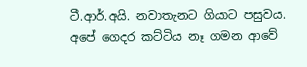ටී.ආර්.අයි. නවාතැනට ගියාට පසුවය. අපේ ගෙදර කට්ටිය නෑ ගමන ආවේ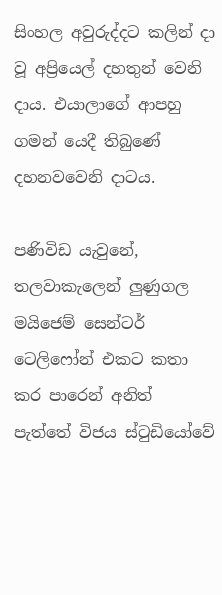සිංහල අවුරුද්දට කලින් දා වූ අප්‍රියෙල් දහතුන් වෙනි දාය. එයාලාගේ ආපහු ගමන් යෙදී තිබුණේ දහනවවෙනි දාටය.

පණිවිඩ යැවුනේ, තලවාකැලෙන් ලුණුගල මයිජෙම් සෙන්ටර් ටෙලිෆෝන් එකට කතා කර පාරෙන් අනිත් පැත්තේ විජය ස්ටුඩියෝවේ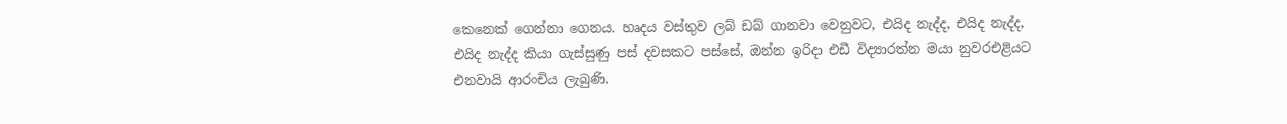කෙනෙක් ගෙන්නා ගෙනය. හෘදය වස්තුව ලබ් ඩබ් ගානවා වෙනුවට, එයිද නැද්ද, එයිද නැද්ද, එයිද නැද්ද කියා ගැස්සුණු පස් දවසකට පස්සේ, ඔන්න ඉරිදා එඩී විද්‍යාරත්න මයා නුවරඑළියට එනවායි ආරංචිය ලැබුණි.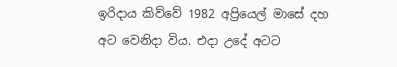ඉරිදාය කිව්වේ 1982 අප්‍රියෙල් මාසේ දහ අට වෙනිදා විය. එදා උදේ අටට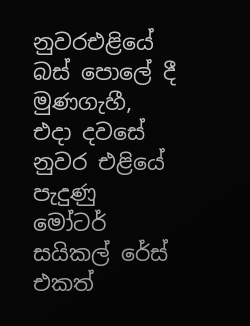නුවරඑළියේ බස් පොලේ දී මුණගැහී, එදා දවසේ නුවර එළියේ පැදුණු මෝටර් සයිකල් රේස් එකත්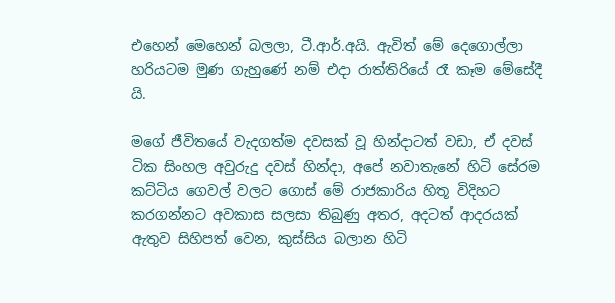එහෙන් මෙහෙන් බලලා, ටී.ආර්.අයි. ඇවිත් මේ දෙගොල්ලා හරියටම මුණ ගැහුණේ නම් එදා රාත්තිරියේ රෑ කෑම මේසේදී යි.

මගේ ජීවිතයේ වැදගත්ම දවසක් වූ හින්දාටත් වඩා, ඒ දවස් ටික සිංහල අවුරුදු දවස් හින්දා, අපේ නවාතැනේ හිටි සේරම කට්ටිය ගෙවල් වලට ගොස් මේ රාජකාරිය හිතූ විදිහට කරගන්නට අවකාස සලසා තිබුණු අතර, අදටත් ආදරයක් ඇතුව සිහිපත් වෙන, කුස්සිය බලාන හිටි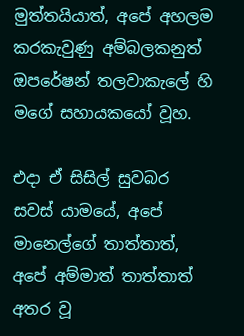මුත්තයියාත්, අපේ අහලම කරකැවුණු අම්බලකනුත් ඔපරේෂන් තලවාකැලේ හි මගේ සහායකයෝ වූහ.

එදා ඒ සිසිල් සුවබර සවස් යාමයේ, අපේ මානෙල්ගේ තාත්තාත්, අපේ අම්මාත් තාත්තාත් අතර වූ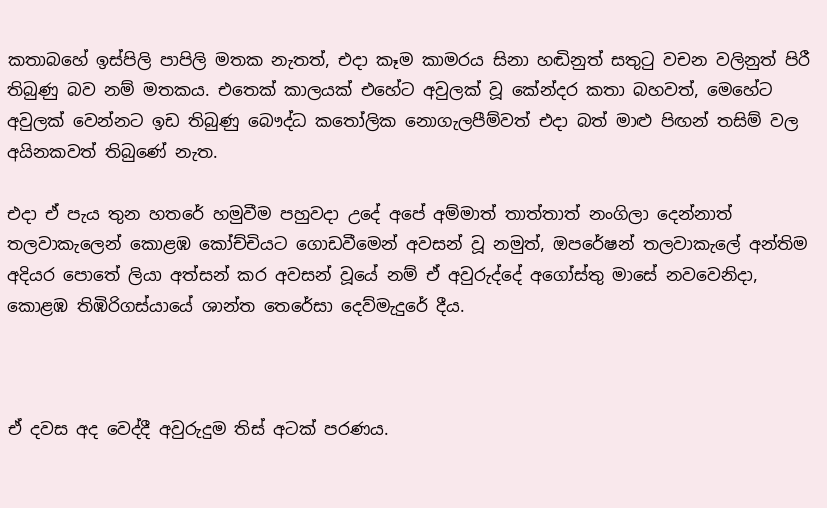කතාබහේ ඉස්පිලි පාපිලි මතක නැතත්, එදා කෑම කාමරය සිනා හඬිනුත් සතුටු වචන වලිනුත් පිරී තිබුණු බව නම් මතකය. එතෙක් කාලයක් එහේට අවුලක් වූ කේන්දර කතා බහවත්, මෙහේට අවුලක් වෙන්නට ඉඩ තිබුණු බෞද්ධ කතෝලික නොගැලපීම්වත් එදා බත් මාළු පිඟන් තසිම් වල අයිනකවත් තිබුණේ නැත.

එදා ඒ පැය තුන හතරේ හමුවීම පහුවදා උදේ අපේ අම්මාත් තාත්තාත් නංගිලා දෙන්නාත්  තලවාකැලෙන් කොළඹ කෝච්චියට ගොඩවීමෙන් අවසන් වූ නමුත්, ඔපරේෂන් තලවාකැලේ අන්තිම අදියර පොතේ ලියා අත්සන් කර අවසන් වූයේ නම් ඒ අවුරුද්දේ අගෝස්තු මාසේ නවවෙනිදා, කොළඹ තිඹිරිගස්යායේ ශාන්ත තෙරේසා දෙව්මැදුරේ දීය.



ඒ දවස අද වෙද්දී අවුරුදුම තිස් අටක් පරණය.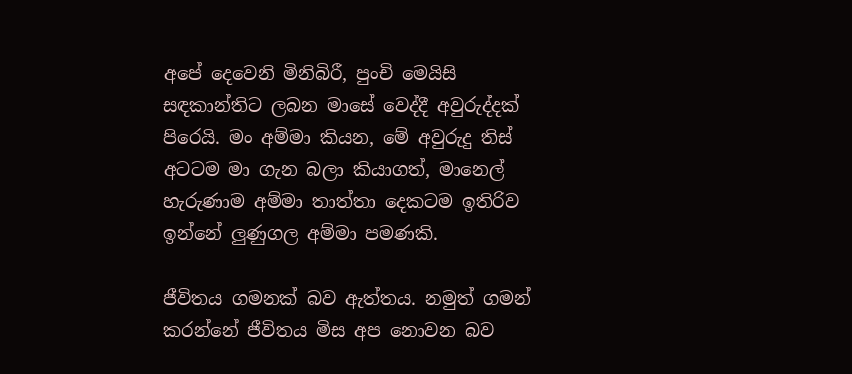අපේ දෙවෙනි මිනිබිරී, පුංචි මෙයිසි සඳකාන්තිට ලබන මාසේ වෙද්දී අවුරුද්දක් පිරෙයි. මං අම්මා කියන, මේ අවුරුදු තිස් අටටම මා ගැන බලා කියාගත්, මානෙල් හැරුණාම අම්මා තාත්තා දෙකටම ඉතිරිව ඉන්නේ ලුණුගල අම්මා පමණකි.

ජීවිතය ගමනක් බව ඇත්තය. නමුත් ගමන් කරන්නේ ජීවිතය මිස අප නොවන බව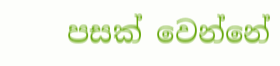පසක් වෙන්නේ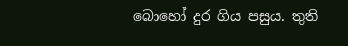බොහෝ දුර ගිය පසුය. තුති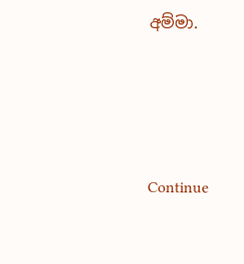අම්මා.





Continue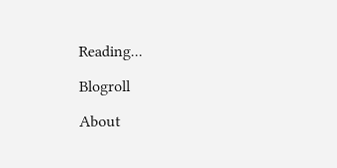Reading...

Blogroll

About